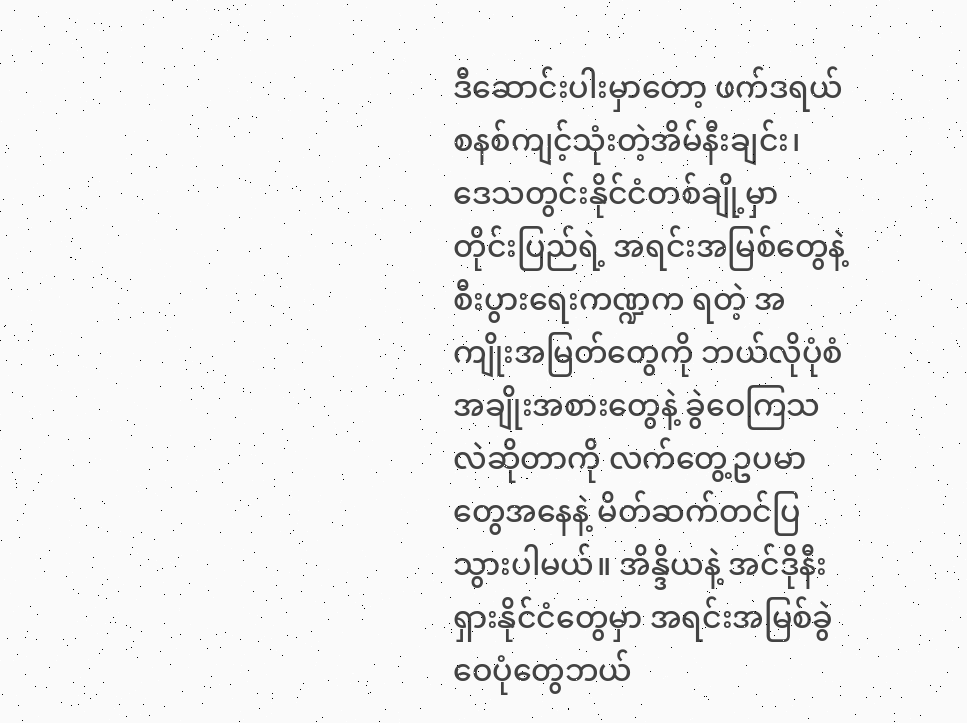ဒီဆောင်းပါးမှာတော့ ဖက်ဒရယ်စနစ်ကျင့်သုံးတဲ့အိမ်နီးချင်း၊ ဒေသတွင်းနိုင်ငံတစ်ချို့မှာ တိုင်းပြည်ရဲ့ အရင်းအမြစ်တွေနဲ့ စီးပွားရေးကဏ္ဍက ရတဲ့ အကျိုးအမြတ်တွေကို ဘယ်လိုပုံစံအချိုးအစားတွေနဲ့ ခွဲဝေကြသလဲဆိုတာကို လက်တွေ့ဥပမာတွေအနေနဲ့ မိတ်ဆက်တင်ပြသွားပါမယ်။ အိန္ဒိယနဲ့ အင်ဒိုနီးရှားနိုင်ငံတွေမှာ အရင်းအမြစ်ခွဲဝေပုံတွေဘယ်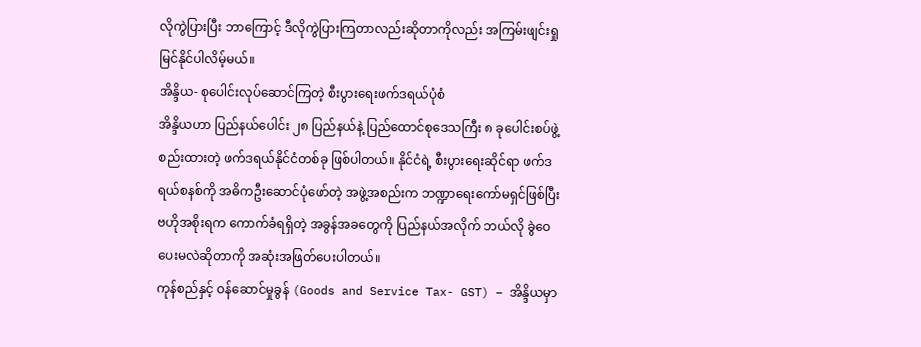လိုကွဲပြားပြီး ဘာကြောင့် ဒီလိုကွဲပြားကြတာလည်းဆိုတာကိုလည်း အကြမ်းဖျင်းရှုမြင်နိုင်ပါလိမ့်မယ်။
အိန္ဒိယ- စုပေါင်းလုပ်ဆောင်ကြတဲ့ စီးပွားရေးဖက်ဒရယ်ပုံစံ
အိန္ဒိယဟာ ပြည်နယ်ပေါင်း ၂၈ ပြည်နယ်နဲ့ ပြည်ထောင်စုဒေသကြီး ၈ ခုပေါင်းစပ်ဖွဲ့စည်းထားတဲ့ ဖက်ဒရယ်နိုင်ငံတစ်ခု ဖြစ်ပါတယ်။ နိုင်ငံရဲ့ စီးပွားရေးဆိုင်ရာ ဖက်ဒရယ်စနစ်ကို အဓိကဦးဆောင်ပုံဖော်တဲ့ အဖွဲ့အစည်းက ဘဏ္ဍာရေးကော်မရှင်ဖြစ်ပြီး ဗဟိုအစိုးရက ကောက်ခံရရှိတဲ့ အခွန်အခတွေကို ပြည်နယ်အလိုက် ဘယ်လို ခွဲဝေပေးမလဲဆိုတာကို အဆုံးအဖြတ်ပေးပါတယ်။
ကုန်စည်နှင့် ဝန်ဆောင်မှုခွန် (Goods and Service Tax- GST) – အိန္ဒိယမှာ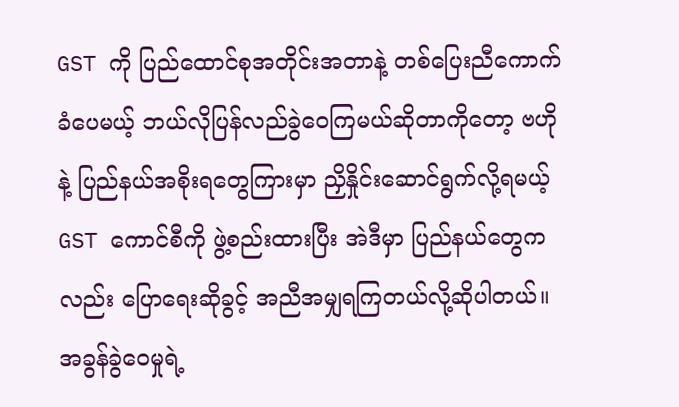GST ကို ပြည်ထောင်စုအတိုင်းအတာနဲ့ တစ်ပြေးညီကောက်ခံပေမယ့် ဘယ်လိုပြန်လည်ခွဲဝေကြမယ်ဆိုတာကိုတော့ ဗဟိုနဲ့ ပြည်နယ်အစိုးရတွေကြားမှာ ညှိနှိုင်းဆောင်ရွက်လို့ရမယ့် GST ကောင်စီကို ဖွဲ့စည်းထားပြီး အဲဒီမှာ ပြည်နယ်တွေကလည်း ပြောရေးဆိုခွင့် အညီအမျှရကြတယ်လို့ဆိုပါတယ်။ အခွန်ခွဲဝေမှုရဲ့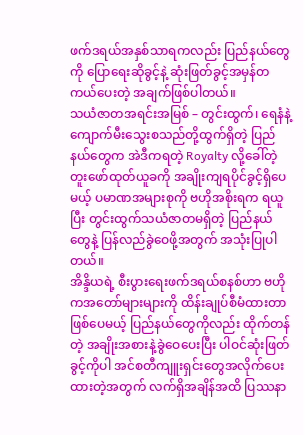ဖက်ဒရယ်အနှစ်သာရကလည်း ပြည်နယ်တွေကို ပြောရေးဆိုခွင့်နဲ့ ဆုံးဖြတ်ခွင့်အမှန်တကယ်ပေးတဲ့ အချက်ဖြစ်ပါတယ်။
သယံဇာတအရင်းအမြစ် – တွင်းထွက်၊ ရေနံနဲ့ ကျောက်မီးသွေးစသည်တို့ထွက်ရှိတဲ့ ပြည်နယ်တွေက အဲဒီကရတဲ့ Royalty လို့ခေါ်တဲ့ တူးဖော်ထုတ်ယူခကို အချိုးကျရပိုင်ခွင့်ရှိပေမယ့် ပမာဏအများစုကို ဗဟိုအစိုးရက ရယူပြီး တွင်းထွက်သယံဇာတမရှိတဲ့ ပြည်နယ်တွေနဲ့ ပြန်လည်ခွဲဝေဖို့အတွက် အသုံးပြုပါတယ်။
အိန္ဒိယရဲ့ စီးပွားရေးဖက်ဒရယ်စနစ်ဟာ ဗဟိုကအတော်များများကို ထိန်းချုပ်စီမံထားတာဖြစ်ပေမယ့် ပြည်နယ်တွေကိုလည်း ထိုက်တန်တဲ့ အချိုးအစားနဲ့ခွဲဝေပေးပြီး ပါဝင်ဆုံးဖြတ်ခွင့်ကိုပါ အင်စတီကျူးရှင်းတွေအလိုက်ပေးထားတဲ့အတွက် လက်ရှိအချိန်အထိ ပြဿနာ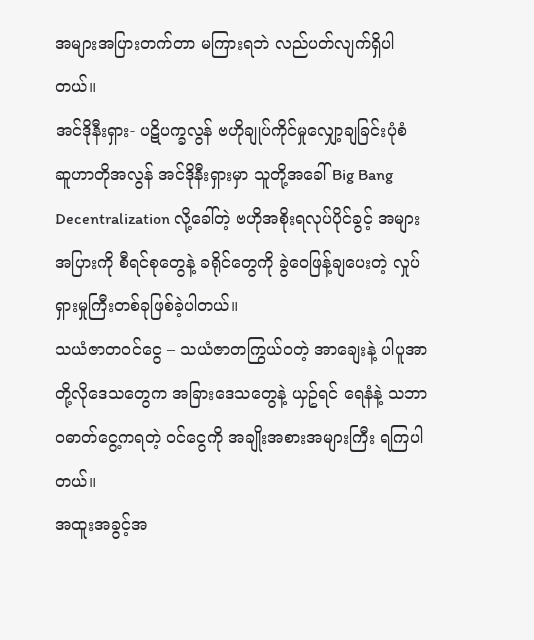အများအပြားတက်တာ မကြားရဘဲ လည်ပတ်လျက်ရှိပါတယ်။
အင်ဒိုနီးရှား- ပဋိပက္ခလွန် ဗဟိုချုပ်ကိုင်မှုလျှော့ချခြင်းပုံစံ
ဆူဟာတိုအလွန် အင်ဒိုနီးရှားမှာ သူတို့အခေါ် Big Bang Decentralization လို့ခေါ်တဲ့ ဗဟိုအစိုးရလုပ်ပိုင်ခွင့် အများအပြားကို စီရင်စုတွေနဲ့ ခရိုင်တွေကို ခွဲဝေဖြန့်ချပေးတဲ့ လှုပ်ရှားမှုကြီးတစ်ခုဖြစ်ခဲ့ပါတယ်။
သယံဇာတဝင်ငွေ – သယံဇာတကြွယ်ဝတဲ့ အာချေးနဲ့ ပါပူအာတို့လိုဒေသတွေက အခြားဒေသတွေနဲ့ ယှဥ်ရင် ရေနံနဲ့ သဘာဝဓာတ်ငွေ့ကရတဲ့ ဝင်ငွေကို အချိုးအစားအများကြီး ရကြပါတယ်။
အထူးအခွင့်အ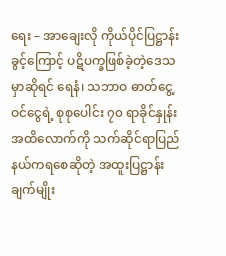ရေး – အာချေးလို ကိုယ်ပိုင်ပြဋ္ဌာန်းခွင့်ကြောင့် ပဋိပက္ခဖြစ်ခဲ့တဲ့ဒေသမှာဆိုရင် ရေနံ၊ သဘာဝ ဓာတ်ငွေ့ဝင်ငွေရဲ့ စုစုပေါင်း ၇၀ ရာခိုင်နှုန်းအထိလောက်ကို သက်ဆိုင်ရာပြည်နယ်ကရစေဆိုတဲ့ အထူးပြဋ္ဌာန်းချက်မျိုး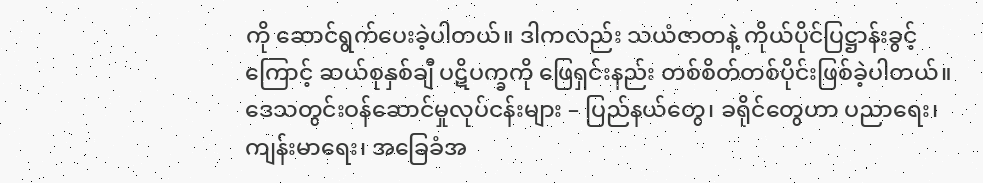ကို ဆောင်ရွက်ပေးခဲ့ပါတယ်။ ဒါကလည်း သယံဇာတနဲ့ ကိုယ်ပိုင်ပြဋ္ဌာန်းခွင့်ကြောင့် ဆယ်စုနှစ်ချီ ပဋိပက္ခကို ဖြေရှင်းနည်း တစ်စိတ်တစ်ပိုင်းဖြစ်ခဲ့ပါတယ်။
ဒေသတွင်းဝန်ဆောင်မှုလုပ်ငန်းများ – ပြည်နယ်တွေ၊ ခရိုင်တွေဟာ ပညာရေး၊ ကျန်းမာရေး၊ အခြေခံအ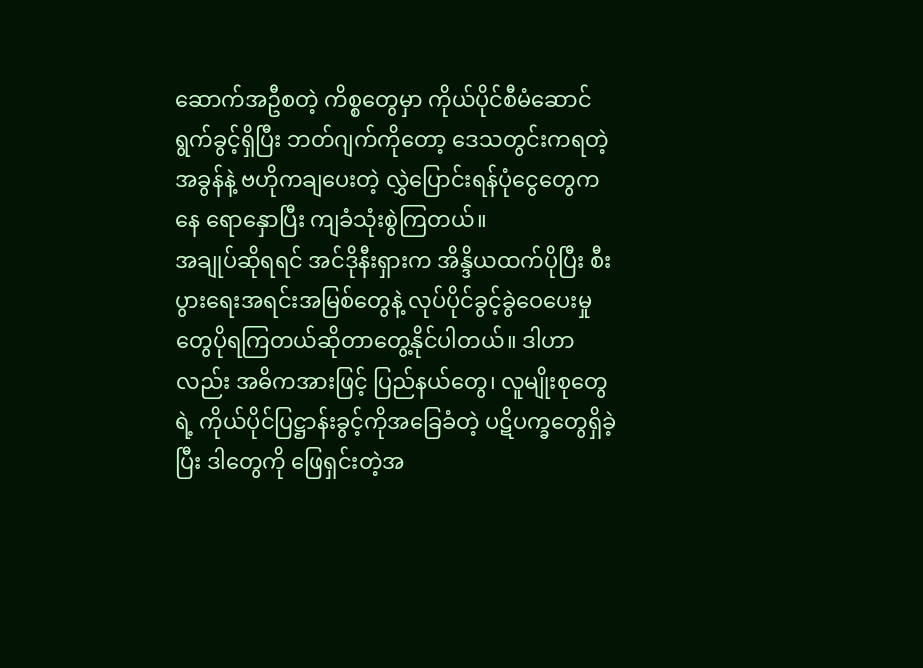ဆောက်အဦစတဲ့ ကိစ္စတွေမှာ ကိုယ်ပိုင်စီမံဆောင်ရွက်ခွင့်ရှိပြီး ဘတ်ဂျက်ကိုတော့ ဒေသတွင်းကရတဲ့ အခွန်နဲ့ ဗဟိုကချပေးတဲ့ လွှဲပြောင်းရန်ပုံငွေတွေကနေ ရောနှောပြီး ကျခံသုံးစွဲကြတယ်။
အချုပ်ဆိုရရင် အင်ဒိုနီးရှားက အိန္ဒိယထက်ပိုပြီး စီးပွားရေးအရင်းအမြစ်တွေနဲ့ လုပ်ပိုင်ခွင့်ခွဲဝေပေးမှုတွေပိုရကြတယ်ဆိုတာတွေ့နိုင်ပါတယ်။ ဒါဟာလည်း အဓိကအားဖြင့် ပြည်နယ်တွေ၊ လူမျိုးစုတွေရဲ့ ကိုယ်ပိုင်ပြဋ္ဌာန်းခွင့်ကိုအခြေခံတဲ့ ပဋိပက္ခတွေရှိခဲ့ပြီး ဒါတွေကို ဖြေရှင်းတဲ့အ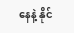နေနဲ့ နိုင်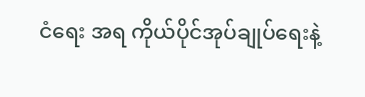ငံရေး အရ ကိုယ်ပိုင်အုပ်ချုပ်ရေးနဲ့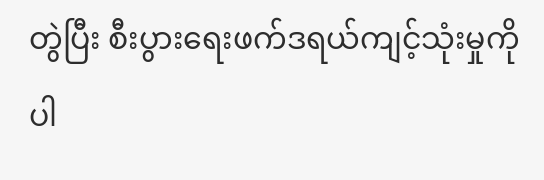တွဲပြီး စီးပွားရေးဖက်ဒရယ်ကျင့်သုံးမှုကိုပါ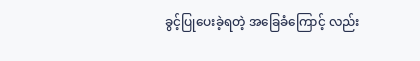ခွင့်ပြုပေးခဲ့ရတဲ့ အခြေခံကြောင့် လည်း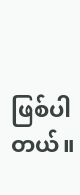ဖြစ်ပါတယ်။